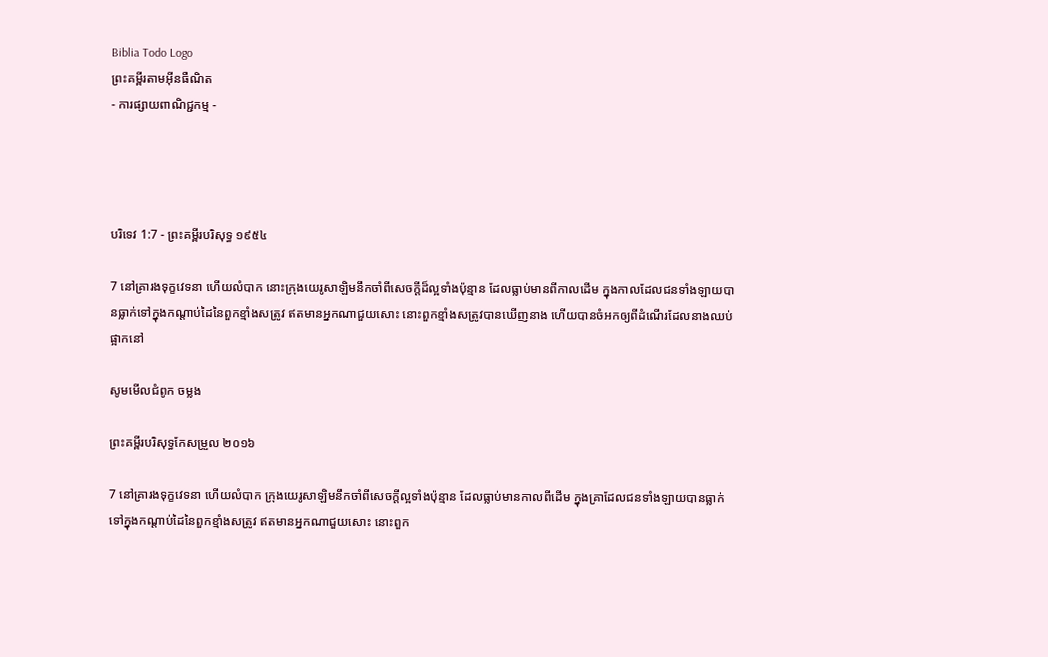Biblia Todo Logo
ព្រះគម្ពីរតាមអ៊ីនធឺណិត
- ការផ្សាយពាណិជ្ជកម្ម -




បរិទេវ 1:7 - ព្រះគម្ពីរបរិសុទ្ធ ១៩៥៤

7 នៅគ្រារងទុក្ខវេទនា ហើយលំបាក នោះក្រុងយេរូ‌សាឡិមនឹកចាំពីសេចក្ដីដ៏ល្អទាំងប៉ុន្មាន ដែលធ្លាប់មានពីកាលដើម ក្នុងកាលដែលជនទាំង‌ឡាយបានធ្លាក់ទៅក្នុងកណ្តាប់ដៃនៃពួកខ្មាំងសត្រូវ ឥតមានអ្នកណាជួយសោះ នោះពួកខ្មាំងសត្រូវបានឃើញនាង ហើយបានចំអកឲ្យពីដំណើរដែលនាងឈប់ផ្អាកនៅ

សូមមើលជំពូក ចម្លង

ព្រះគម្ពីរបរិសុទ្ធកែសម្រួល ២០១៦

7 នៅគ្រារងទុក្ខវេទនា ហើយលំបាក ក្រុងយេរូ‌សាឡិមនឹកចាំពីសេចក្ដីល្អទាំងប៉ុន្មាន ដែលធ្លាប់មានកាលពីដើម ក្នុងគ្រាដែលជនទាំង‌ឡាយបានធ្លាក់ ទៅក្នុងកណ្ដាប់ដៃនៃពួកខ្មាំងសត្រូវ ឥតមានអ្នកណាជួយសោះ នោះពួក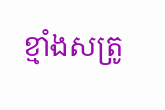ខ្មាំងសត្រូ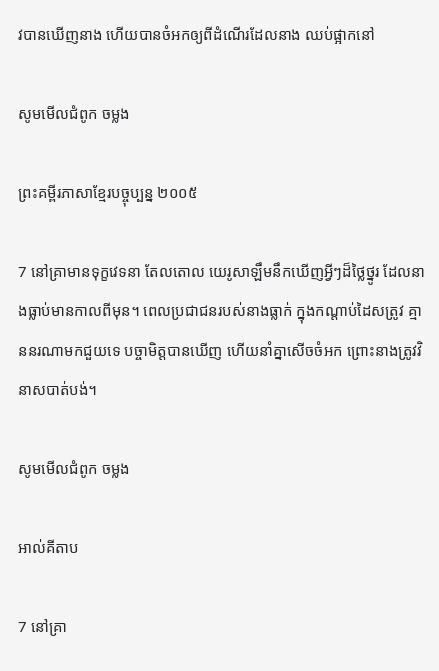វបានឃើញនាង ហើយបានចំអកឲ្យពីដំណើរដែលនាង ឈប់ផ្អាកនៅ

សូមមើលជំពូក ចម្លង

ព្រះគម្ពីរភាសាខ្មែរបច្ចុប្បន្ន ២០០៥

7 នៅគ្រាមានទុក្ខវេទនា តែល‌តោល យេរូ‌សាឡឹមនឹកឃើញអ្វីៗដ៏ថ្លៃ‌ថ្នូរ ដែលនាងធ្លាប់មានកាលពីមុន។ ពេលប្រជា‌ជនរបស់នាងធ្លាក់ ក្នុងកណ្ដាប់ដៃសត្រូវ គ្មាននរណាមកជួយទេ បច្ចា‌មិត្តបានឃើញ ហើយនាំគ្នាសើចចំអក ព្រោះនាងត្រូវវិនាសបាត់បង់។

សូមមើលជំពូក ចម្លង

អាល់គីតាប

7 នៅគ្រា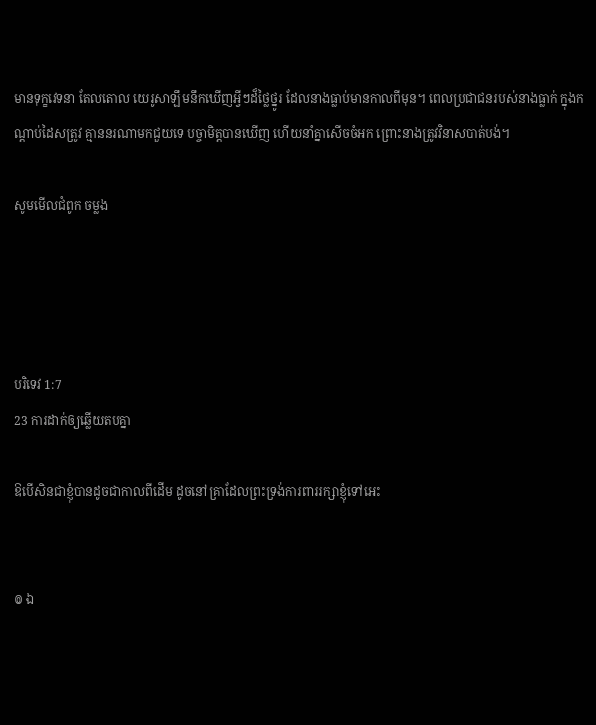មានទុក្ខវេទនា តែល‌តោល យេរូ‌សាឡឹមនឹកឃើញអ្វីៗដ៏ថ្លៃ‌ថ្នូរ ដែលនាងធ្លាប់មានកាលពីមុន។ ពេលប្រជា‌ជនរបស់នាងធ្លាក់ ក្នុងកណ្ដាប់ដៃសត្រូវ គ្មាននរណាមកជួយទេ បច្ចា‌មិត្តបានឃើញ ហើយនាំគ្នាសើចចំអក ព្រោះនាងត្រូវវិនាសបាត់បង់។

សូមមើលជំពូក ចម្លង




បរិទេវ 1:7
23 ការដាក់ឲ្យឆ្លើយតបគ្នា

ឱបើសិនជាខ្ញុំបានដូចជាកាលពីដើម ដូចនៅគ្រាដែលព្រះ‌ទ្រង់ការ‌ពាររក្សាខ្ញុំទៅអេះ


៙ ឯ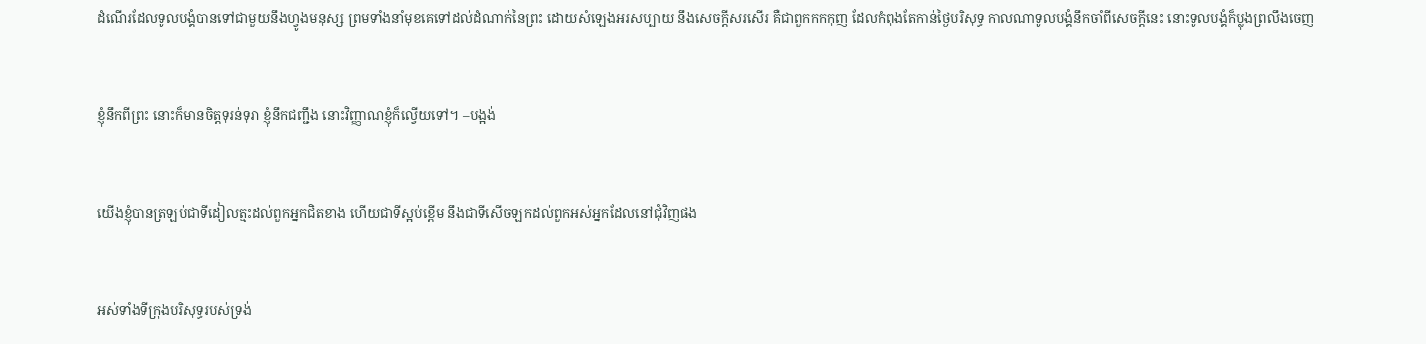ដំណើរដែលទូលបង្គំបានទៅជាមួយនឹងហ្វូងមនុស្ស ព្រមទាំងនាំមុខគេទៅដល់ដំណាក់នៃព្រះ ដោយសំឡេងអរសប្បាយ នឹងសេចក្ដីសរសើរ គឺជាពួកកក‌កុញ ដែលកំពុងតែកាន់ថ្ងៃបរិសុទ្ធ កាលណាទូលបង្គំនឹកចាំពីសេចក្ដីនេះ នោះទូលបង្គំក៏ប្លុងព្រលឹងចេញ


ខ្ញុំនឹកពីព្រះ នោះក៏មានចិត្តទុរន់‌ទុរា ខ្ញុំនឹក‌ជញ្ជឹង នោះវិញ្ញាណខ្ញុំក៏ល្វើយទៅ។ –បង្អង់


យើងខ្ញុំបានត្រឡប់ជាទីដៀល‌ត្មះដល់ពួកអ្នកជិតខាង ហើយជាទីស្អប់ខ្ពើម នឹងជាទីសើចឡកដល់ពួកអស់អ្នកដែលនៅជុំវិញផង


អស់ទាំងទីក្រុងបរិសុទ្ធរបស់ទ្រង់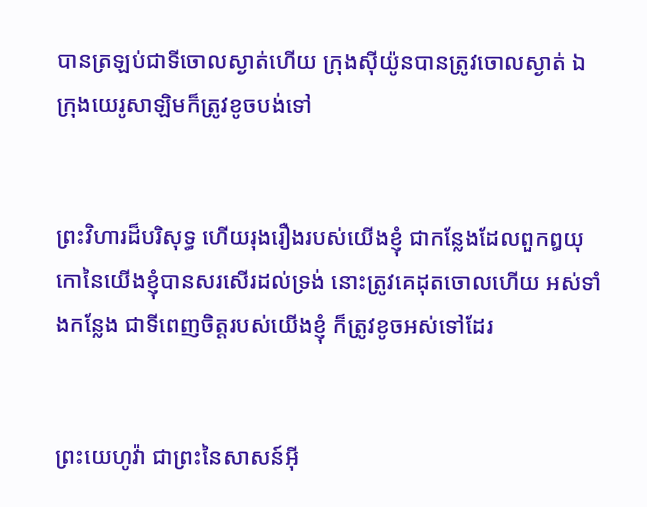បានត្រឡប់ជាទីចោលស្ងាត់ហើយ ក្រុងស៊ីយ៉ូនបានត្រូវចោលស្ងាត់ ឯក្រុងយេរូ‌សាឡិមក៏ត្រូវខូចបង់ទៅ


ព្រះ‌វិហារដ៏បរិសុទ្ធ ហើយរុងរឿងរបស់យើងខ្ញុំ ជាកន្លែងដែលពួកឰយុកោនៃយើងខ្ញុំបានសរសើរដល់ទ្រង់ នោះត្រូវគេដុតចោលហើយ អស់ទាំងកន្លែង ជាទីពេញចិត្តរបស់យើងខ្ញុំ ក៏ត្រូវខូចអស់ទៅដែរ


ព្រះ‌យេហូវ៉ា ជាព្រះនៃសាសន៍អ៊ី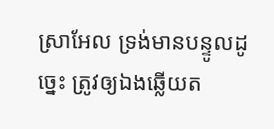ស្រាអែល ទ្រង់មានបន្ទូលដូច្នេះ ត្រូវឲ្យឯងឆ្លើយត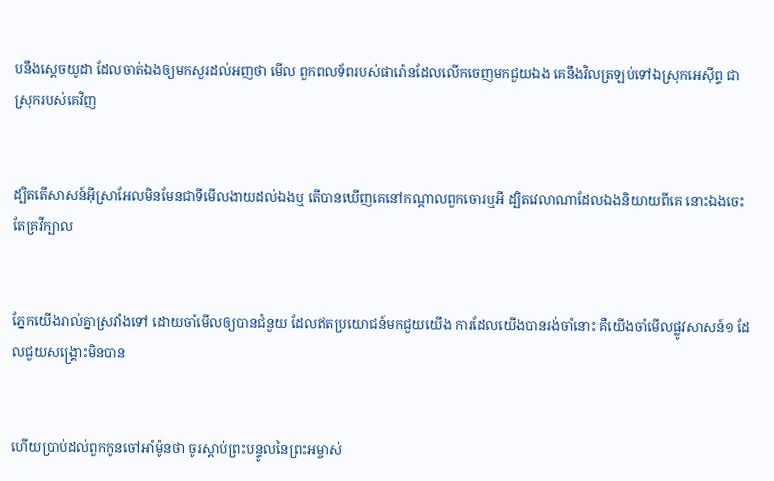បនឹងស្តេចយូដា ដែលចាត់ឯងឲ្យមកសួរដល់អញថា មើល ពួកពល‌ទ័ពរបស់ផារ៉ោនដែលលើកចេញមកជួយឯង គេនឹងវិលត្រឡប់ទៅឯស្រុកអេស៊ីព្ទ ជាស្រុករបស់គេវិញ


ដ្បិតតើសាសន៍អ៊ីស្រាអែលមិនមែនជាទីមើល‌ងាយដល់ឯងឬ តើបានឃើញគេនៅកណ្តាលពួកចោរឬអី ដ្បិតវេលាណាដែលឯងនិយាយពីគេ នោះឯងចេះតែគ្រវីក្បាល


ភ្នែកយើងរាល់គ្នាស្រវាំងទៅ ដោយចាំមើលឲ្យបានជំនួយ ដែលឥតប្រយោជន៍មកជួយយើង ការដែលយើងបានរង់‌ចាំនោះ គឺយើងចាំមើលផ្លូវសាសន៍១ ដែលជួយសង្គ្រោះមិនបាន


ហើយប្រាប់ដល់ពួកកូនចៅអាំម៉ូនថា ចូរស្តាប់ព្រះ‌បន្ទូលនៃព្រះ‌អម្ចាស់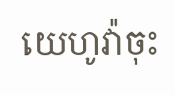យេហូវ៉ាចុះ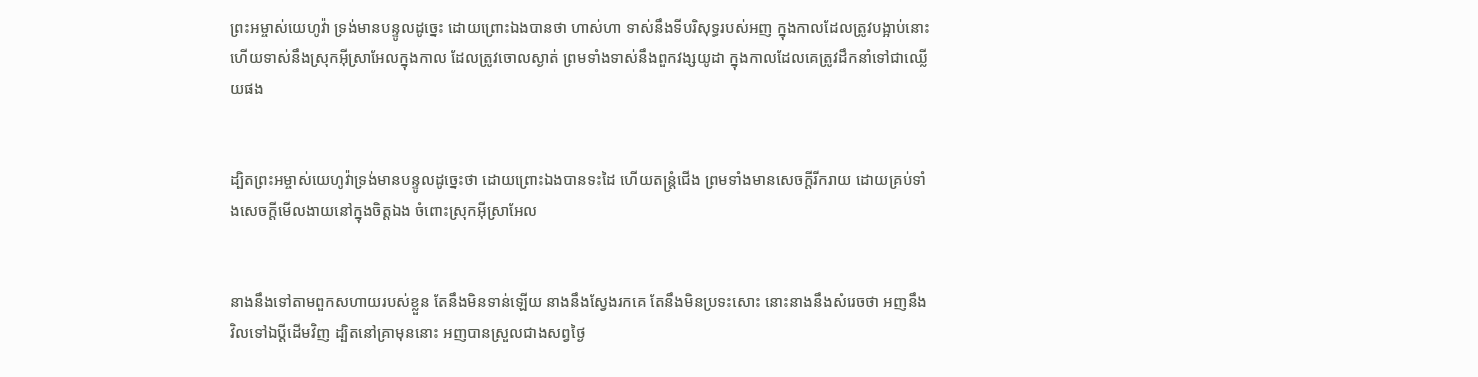ព្រះ‌អម្ចាស់យេហូវ៉ា ទ្រង់មានបន្ទូលដូច្នេះ ដោយព្រោះឯងបានថា ហាស់ហា ទាស់នឹងទីបរិសុទ្ធរបស់អញ ក្នុងកាលដែលត្រូវបង្អាប់នោះ ហើយទាស់នឹងស្រុកអ៊ីស្រាអែលក្នុងកាល ដែលត្រូវចោលស្ងាត់ ព្រមទាំងទាស់នឹងពួកវង្សយូដា ក្នុងកាលដែលគេត្រូវដឹក‌នាំទៅជាឈ្លើយផង


ដ្បិតព្រះ‌អម្ចាស់យេហូវ៉ាទ្រង់មានបន្ទូលដូច្នេះថា ដោយព្រោះឯងបានទះដៃ ហើយតន្ត្រំជើង ព្រមទាំងមានសេចក្ដីរីក‌រាយ ដោយគ្រប់ទាំងសេចក្ដីមើល‌ងាយនៅក្នុងចិត្តឯង ចំពោះស្រុកអ៊ីស្រាអែល


នាងនឹងទៅតាមពួកសហាយរបស់ខ្លួន តែនឹងមិនទាន់ឡើយ នាងនឹងស្វែងរកគេ តែនឹងមិនប្រទះសោះ នោះនាងនឹងសំរេចថា អញនឹងវិលទៅឯប្ដីដើមវិញ ដ្បិតនៅគ្រាមុននោះ អញបានស្រួលជាងសព្វថ្ងៃ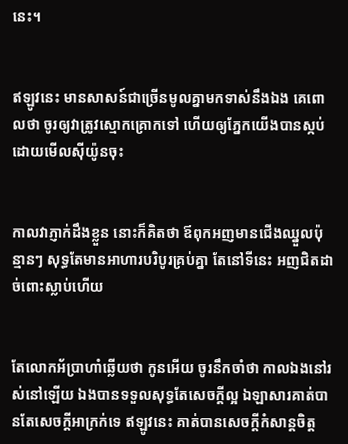នេះ។


ឥឡូវនេះ មានសាសន៍ជាច្រើនមូលគ្នាមកទាស់នឹងឯង គេពោលថា ចូរឲ្យវាត្រូវស្មោក‌គ្រោកទៅ ហើយឲ្យភ្នែកយើងបានស្កប់ ដោយមើលស៊ីយ៉ូនចុះ


កាលវាភ្ញាក់ដឹងខ្លួន នោះក៏គិតថា ឪពុកអញមានជើងឈ្នួលប៉ុន្មានៗ សុទ្ធតែមានអាហារបរិបូរគ្រប់គ្នា តែនៅទីនេះ អញជិតដាច់ពោះស្លាប់ហើយ


តែលោកអ័ប្រាហាំឆ្លើយថា កូនអើយ ចូរនឹកចាំថា កាលឯងនៅរស់នៅឡើយ ឯងបានទទួលសុទ្ធតែសេចក្ដីល្អ ឯឡាសារគាត់បានតែសេចក្ដីអាក្រក់ទេ ឥឡូវនេះ គាត់បានសេចក្ដីកំសាន្តចិត្ត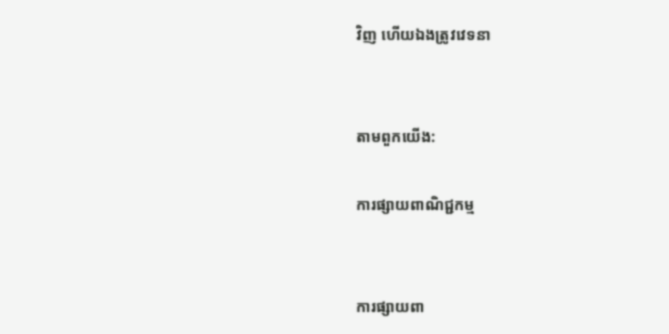វិញ ហើយឯងត្រូវវេទនា


តាមពួកយើង:

ការផ្សាយពាណិជ្ជកម្ម


ការផ្សាយពា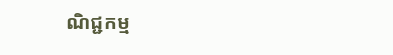ណិជ្ជកម្ម